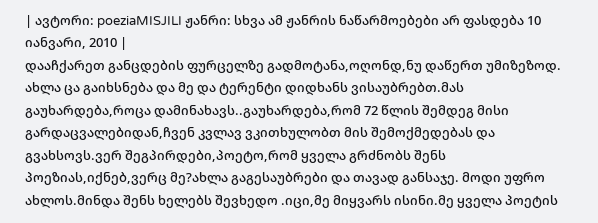| ავტორი: poeziaMISJILI ჟანრი: სხვა ამ ჟანრის ნაწარმოებები არ ფასდება 10 იანვარი, 2010 |
დააჩქარეთ განცდების ფურცელზე გადმოტანა,ოღონდ,ნუ დაწერთ უმიზეზოდ.
ახლა ცა გაიხსნება და მე და ტერენტი დიდხანს ვისაუბრებთ.მას გაუხარდება,როცა დამინახავს..გაუხარდება,რომ 72 წლის შემდეგ მისი გარდაცვალებიდან,ჩვენ კვლავ ვკითხულობთ მის შემოქმედებას და გვახსოვს.ვერ შეგპირდები,პოეტო,რომ ყველა გრძნობს შენს პოეზიას,იქნებ,ვერც მე?ახლა გაგესაუბრები და თავად განსაჯე. მოდი უფრო ახლოს.მინდა შენს ხელებს შევხედო .იცი,მე მიყვარს ისინი.მე ყველა პოეტის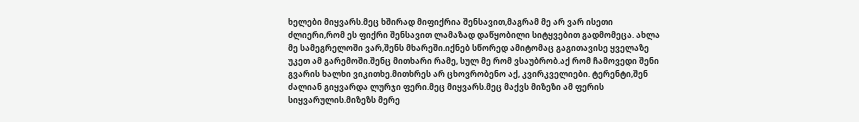ხელები მიყვარს.მეც ხშირად მიფიქრია შენსავით,მაგრამ მე არ ვარ ისეთი ძლიერი,რომ ეს ფიქრი შენსავით ლამაზად დაწყობილი სიტყვებით გადმომეცა. ახლა მე სამეგრელოში ვარ,შენს მხარეში.იქნებ სწორედ ამიტომაც გაგითავისე ყველაზე უკეთ ამ გარემოში.შენც მითხარი რამე, სულ მე რომ ვსაუბრობ.აქ რომ ჩამოვედი შენი გვარის ხალხი ვიკითხე.მითხრეს არ ცხოვრობენო აქ, კვირკველიები. ტერენტი,შენ ძალიან გიყვარდა ლურჯი ფერი.მეც მიყვარს.მეც მაქვს მიზეზი ამ ფერის სიყვარულის.მიზეზს მერე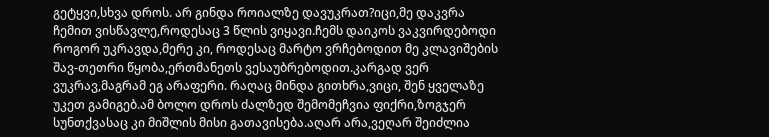გეტყვი,სხვა დროს. არ გინდა როიალზე დავუკრათ?იცი,მე დაკვრა ჩემით ვისწავლე,როდესაც 3 წლის ვიყავი.ჩემს დაიკოს ვაკვირდებოდი როგორ უკრავდა,მერე კი, როდესაც მარტო ვრჩებოდით მე კლავიშების შავ-თეთრი წყობა,ერთმანეთს ვესაუბრებოდით.კარგად ვერ ვუკრავ,მაგრამ ეგ არაფერი. რაღაც მინდა გითხრა,ვიცი, შენ ყველაზე უკეთ გამიგებ.ამ ბოლო დროს ძალზედ შემომეჩვია ფიქრი,ზოგჯერ სუნთქვასაც კი მიშლის მისი გათავისება.აღარ არა,ვეღარ შეიძლია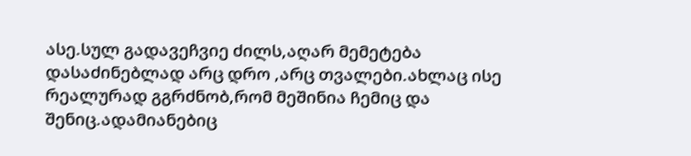ასე.სულ გადავეჩვიე ძილს,აღარ მემეტება დასაძინებლად არც დრო ,არც თვალები.ახლაც ისე რეალურად გგრძნობ,რომ მეშინია ჩემიც და შენიც.ადამიანებიც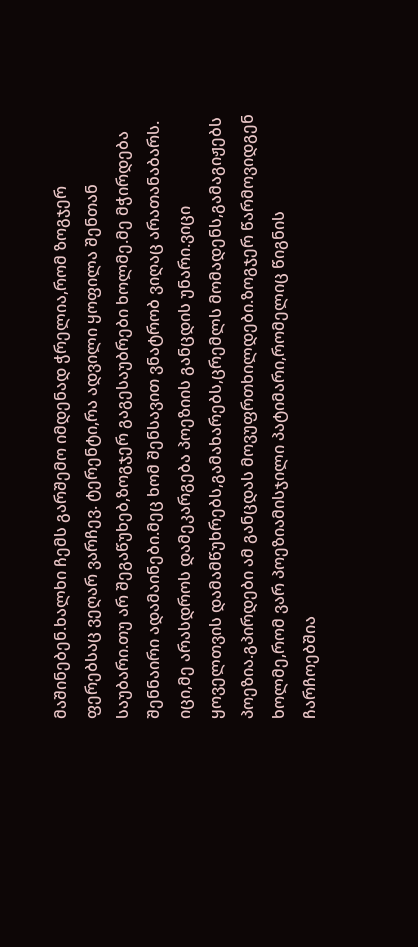მაშინებენ.ხალხი ჩემს გარშემო იმდენად ჭრელია,რომ ზოგჯერ ფერებსაც ვეღარ ვარჩევ. ტერენტი,რა ადვილი ყოფილა შენთან საუბარი.თუ არ შეგაწუხებ,ზოგჯერ გაგესაუბრები ხოლმე.მე მჭირდება შენნაირი ადამაინები.მეც ხომ შენსავით ვნატრობ ვიღაც არათანაბარს. იცი,მე არასდროს დამეკარგება პოეზიის განცდის უნარი.ვიცი ყოველთვის დამამწუხრებს,გამახარებს,ცრემლს მომადენს,გამაგიჟებს პოეზია.გპირდები ამ განცდას მოვუფრთხილდები.ზოგჯერ წარმოვიდგენ ხოლმე,რომ ვარ პოეზიამისჯილი პატიმარი,რომელიც წიგნის ჩარჩოებშია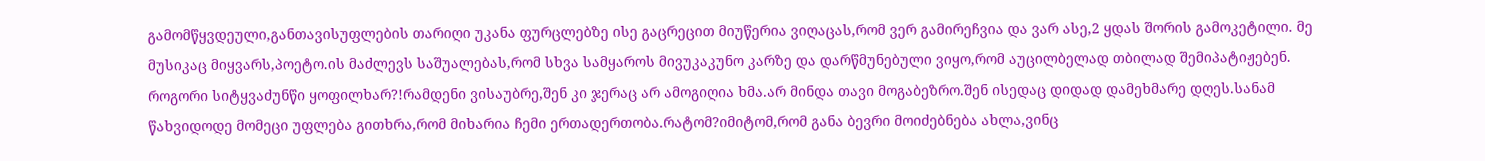გამომწყვდეული,განთავისუფლების თარიღი უკანა ფურცლებზე ისე გაცრეცით მიუწერია ვიღაცას,რომ ვერ გამირეჩვია და ვარ ასე,2 ყდას შორის გამოკეტილი. მე მუსიკაც მიყვარს,პოეტო.ის მაძლევს საშუალებას,რომ სხვა სამყაროს მივუკაკუნო კარზე და დარწმუნებული ვიყო,რომ აუცილბელად თბილად შემიპატიჟებენ. როგორი სიტყვაძუნწი ყოფილხარ?!რამდენი ვისაუბრე,შენ კი ჯერაც არ ამოგიღია ხმა.არ მინდა თავი მოგაბეზრო.შენ ისედაც დიდად დამეხმარე დღეს.სანამ წახვიდოდე მომეცი უფლება გითხრა,რომ მიხარია ჩემი ერთადერთობა.რატომ?იმიტომ,რომ განა ბევრი მოიძებნება ახლა,ვინც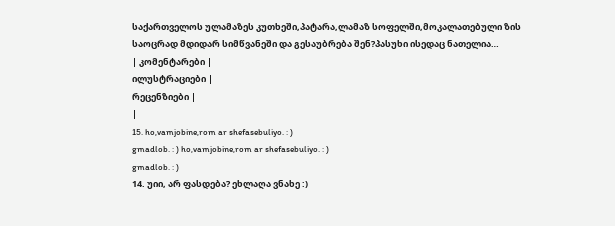საქართველოს ულამაზეს კუთხეში,პატარა,ლამაზ სოფელში,მოკალათებული ზის საოცრად მდიდარ სიმწვანეში და გესაუბრება შენ?პასუხი ისედაც ნათელია…
| კომენტარები |
ილუსტრაციები |
რეცენზიები |
|
15. ho,vamjobine,rom ar shefasebuliyo. : )
gmadlob. : ) ho,vamjobine,rom ar shefasebuliyo. : )
gmadlob. : )
14. უიი, არ ფასდება? ეხლაღა ვნახე :)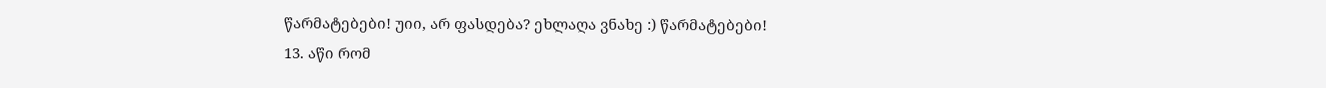წარმატებები! უიი, არ ფასდება? ეხლაღა ვნახე :) წარმატებები!
13. აწი რომ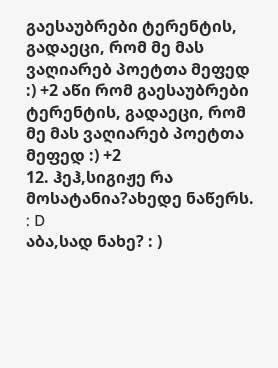გაესაუბრები ტერენტის, გადაეცი, რომ მე მას ვაღიარებ პოეტთა მეფედ :) +2 აწი რომ გაესაუბრები ტერენტის, გადაეცი, რომ მე მას ვაღიარებ პოეტთა მეფედ :) +2
12. ჰეჰ,სიგიჟე რა მოსატანია?ახედე ნაწერს. : D
აბა,სად ნახე? : )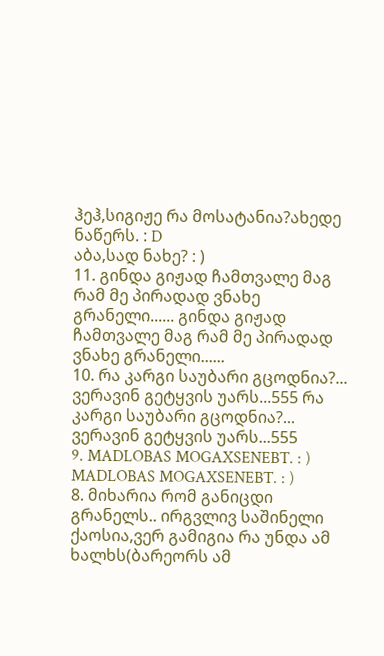ჰეჰ,სიგიჟე რა მოსატანია?ახედე ნაწერს. : D
აბა,სად ნახე? : )
11. გინდა გიჟად ჩამთვალე მაგ რამ მე პირადად ვნახე გრანელი...... გინდა გიჟად ჩამთვალე მაგ რამ მე პირადად ვნახე გრანელი......
10. რა კარგი საუბარი გცოდნია?... ვერავინ გეტყვის უარს...555 რა კარგი საუბარი გცოდნია?... ვერავინ გეტყვის უარს...555
9. MADLOBAS MOGAXSENEBT. : ) MADLOBAS MOGAXSENEBT. : )
8. მიხარია რომ განიცდი გრანელს.. ირგვლივ საშინელი ქაოსია,ვერ გამიგია რა უნდა ამ ხალხს(ბარეორს ამ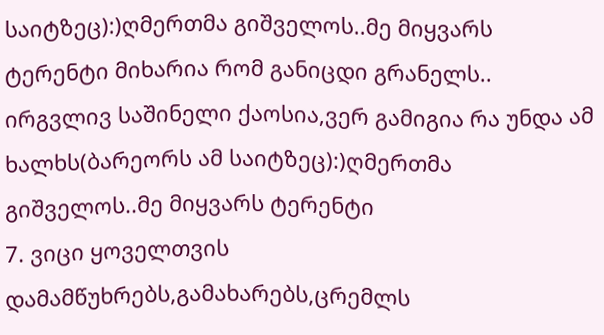საიტზეც):)ღმერთმა გიშველოს..მე მიყვარს ტერენტი მიხარია რომ განიცდი გრანელს.. ირგვლივ საშინელი ქაოსია,ვერ გამიგია რა უნდა ამ ხალხს(ბარეორს ამ საიტზეც):)ღმერთმა გიშველოს..მე მიყვარს ტერენტი
7. ვიცი ყოველთვის დამამწუხრებს,გამახარებს,ცრემლს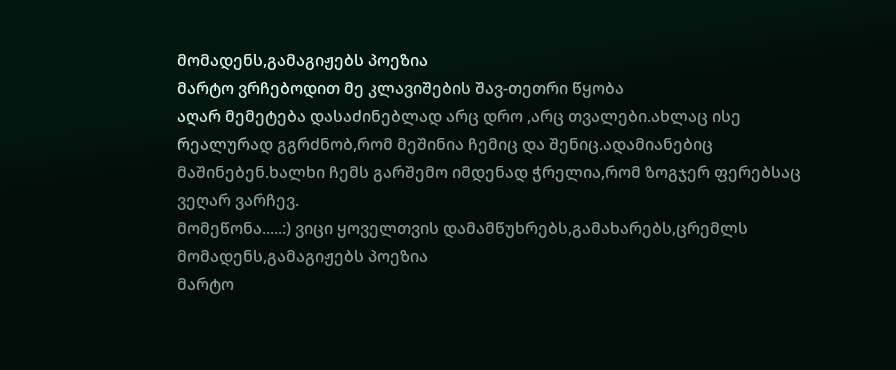მომადენს,გამაგიჟებს პოეზია
მარტო ვრჩებოდით მე კლავიშების შავ-თეთრი წყობა
აღარ მემეტება დასაძინებლად არც დრო ,არც თვალები.ახლაც ისე რეალურად გგრძნობ,რომ მეშინია ჩემიც და შენიც.ადამიანებიც მაშინებენ.ხალხი ჩემს გარშემო იმდენად ჭრელია,რომ ზოგჯერ ფერებსაც ვეღარ ვარჩევ.
მომეწონა.....:) ვიცი ყოველთვის დამამწუხრებს,გამახარებს,ცრემლს მომადენს,გამაგიჟებს პოეზია
მარტო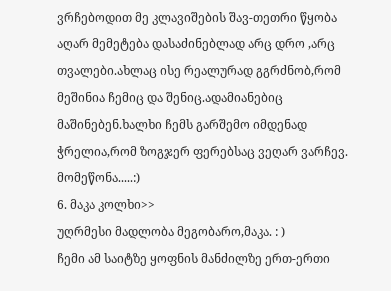ვრჩებოდით მე კლავიშების შავ-თეთრი წყობა
აღარ მემეტება დასაძინებლად არც დრო ,არც თვალები.ახლაც ისე რეალურად გგრძნობ,რომ მეშინია ჩემიც და შენიც.ადამიანებიც მაშინებენ.ხალხი ჩემს გარშემო იმდენად ჭრელია,რომ ზოგჯერ ფერებსაც ვეღარ ვარჩევ.
მომეწონა.....:)
6. მაკა კოლხი>>
უღრმესი მადლობა მეგობარო,მაკა. : )
ჩემი ამ საიტზე ყოფნის მანძილზე ერთ-ერთი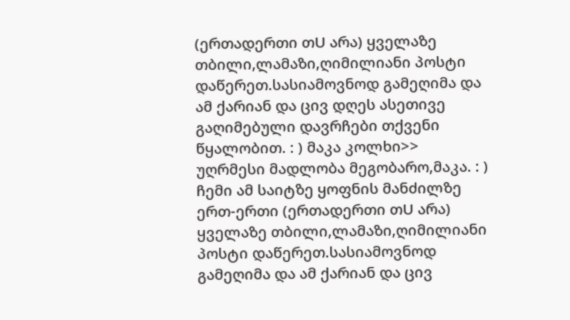(ერთადერთი თU არა) ყველაზე თბილი,ლამაზი,ღიმილიანი პოსტი დაწერეთ.სასიამოვნოდ გამეღიმა და ამ ქარიან და ცივ დღეს ასეთივე გაღიმებული დავრჩები თქვენი წყალობით. : ) მაკა კოლხი>>
უღრმესი მადლობა მეგობარო,მაკა. : )
ჩემი ამ საიტზე ყოფნის მანძილზე ერთ-ერთი (ერთადერთი თU არა) ყველაზე თბილი,ლამაზი,ღიმილიანი პოსტი დაწერეთ.სასიამოვნოდ გამეღიმა და ამ ქარიან და ცივ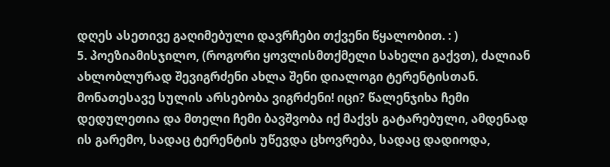დღეს ასეთივე გაღიმებული დავრჩები თქვენი წყალობით. : )
5. პოეზიამისჯილო, (როგორი ყოვლისმთქმელი სახელი გაქვთ), ძალიან ახლობლურად შევიგრძენი ახლა შენი დიალოგი ტერენტისთან. მონათესავე სულის არსებობა ვიგრძენი! იცი? წალენჯიხა ჩემი დედულეთია და მთელი ჩემი ბავშვობა იქ მაქვს გატარებული, ამდენად ის გარემო, სადაც ტერენტის უწევდა ცხოვრება, სადაც დადიოდა,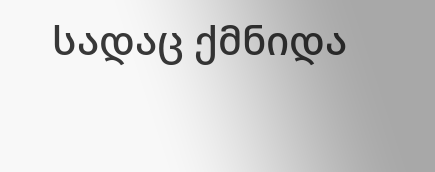სადაც ქმნიდა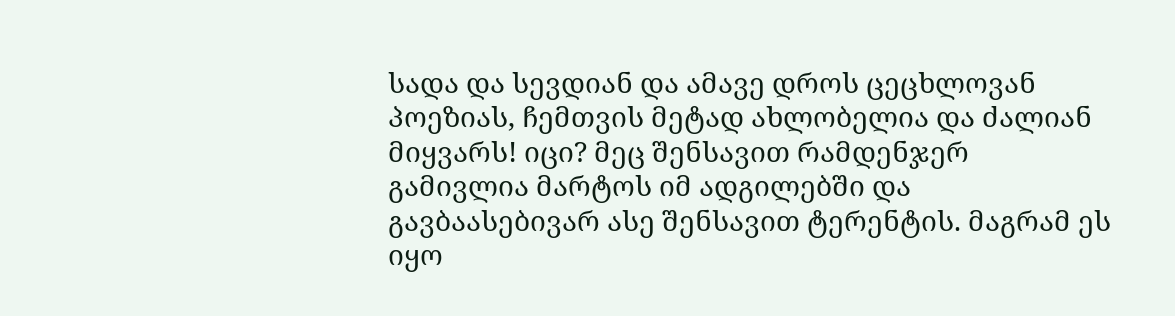სადა და სევდიან და ამავე დროს ცეცხლოვან პოეზიას, ჩემთვის მეტად ახლობელია და ძალიან მიყვარს! იცი? მეც შენსავით რამდენჯერ გამივლია მარტოს იმ ადგილებში და გავბაასებივარ ასე შენსავით ტერენტის. მაგრამ ეს იყო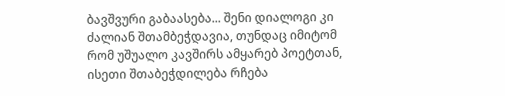ბავშვური გაბაასება... შენი დიალოგი კი ძალიან შთამბეჭდავია, თუნდაც იმიტომ რომ უშუალო კავშირს ამყარებ პოეტთან, ისეთი შთაბეჭდილება რჩება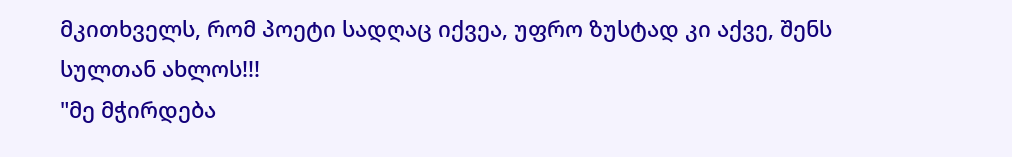მკითხველს, რომ პოეტი სადღაც იქვეა, უფრო ზუსტად კი აქვე, შენს სულთან ახლოს!!!
"მე მჭირდება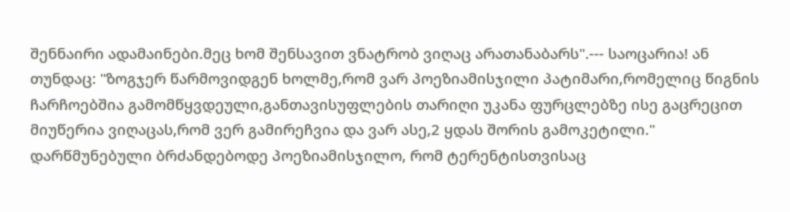შენნაირი ადამაინები.მეც ხომ შენსავით ვნატრობ ვიღაც არათანაბარს".--- საოცარია! ან თუნდაც: "ზოგჯერ წარმოვიდგენ ხოლმე,რომ ვარ პოეზიამისჯილი პატიმარი,რომელიც წიგნის ჩარჩოებშია გამომწყვდეული,განთავისუფლების თარიღი უკანა ფურცლებზე ისე გაცრეცით მიუწერია ვიღაცას,რომ ვერ გამირეჩვია და ვარ ასე,2 ყდას შორის გამოკეტილი." დარწმუნებული ბრძანდებოდე პოეზიამისჯილო, რომ ტერენტისთვისაც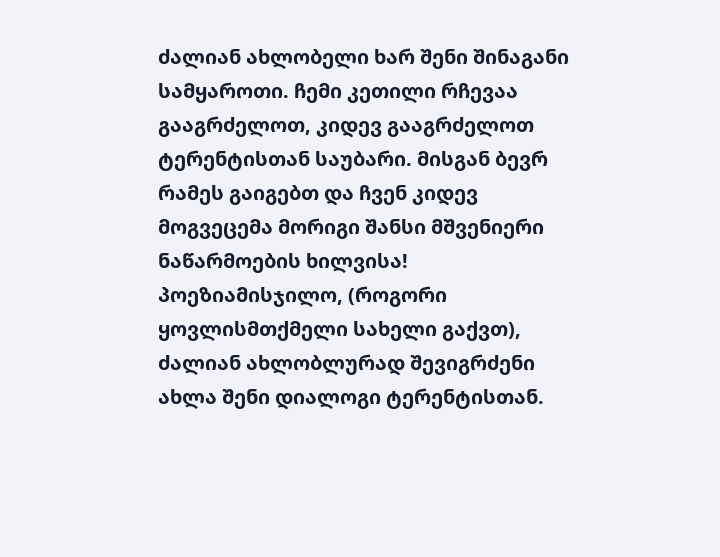ძალიან ახლობელი ხარ შენი შინაგანი სამყაროთი. ჩემი კეთილი რჩევაა გააგრძელოთ, კიდევ გააგრძელოთ ტერენტისთან საუბარი. მისგან ბევრ რამეს გაიგებთ და ჩვენ კიდევ მოგვეცემა მორიგი შანსი მშვენიერი ნაწარმოების ხილვისა! პოეზიამისჯილო, (როგორი ყოვლისმთქმელი სახელი გაქვთ), ძალიან ახლობლურად შევიგრძენი ახლა შენი დიალოგი ტერენტისთან.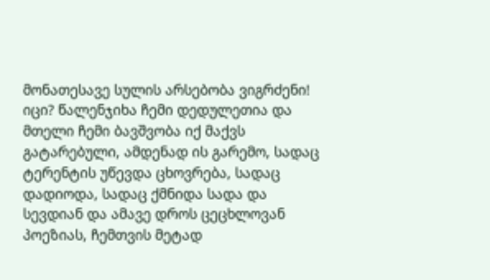მონათესავე სულის არსებობა ვიგრძენი! იცი? წალენჯიხა ჩემი დედულეთია და მთელი ჩემი ბავშვობა იქ მაქვს გატარებული, ამდენად ის გარემო, სადაც ტერენტის უწევდა ცხოვრება, სადაც დადიოდა, სადაც ქმნიდა სადა და სევდიან და ამავე დროს ცეცხლოვან პოეზიას, ჩემთვის მეტად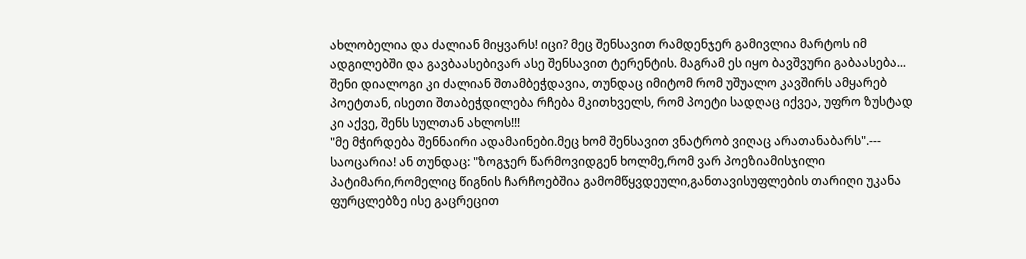ახლობელია და ძალიან მიყვარს! იცი? მეც შენსავით რამდენჯერ გამივლია მარტოს იმ ადგილებში და გავბაასებივარ ასე შენსავით ტერენტის. მაგრამ ეს იყო ბავშვური გაბაასება... შენი დიალოგი კი ძალიან შთამბეჭდავია, თუნდაც იმიტომ რომ უშუალო კავშირს ამყარებ პოეტთან, ისეთი შთაბეჭდილება რჩება მკითხველს, რომ პოეტი სადღაც იქვეა, უფრო ზუსტად კი აქვე, შენს სულთან ახლოს!!!
"მე მჭირდება შენნაირი ადამაინები.მეც ხომ შენსავით ვნატრობ ვიღაც არათანაბარს".--- საოცარია! ან თუნდაც: "ზოგჯერ წარმოვიდგენ ხოლმე,რომ ვარ პოეზიამისჯილი პატიმარი,რომელიც წიგნის ჩარჩოებშია გამომწყვდეული,განთავისუფლების თარიღი უკანა ფურცლებზე ისე გაცრეცით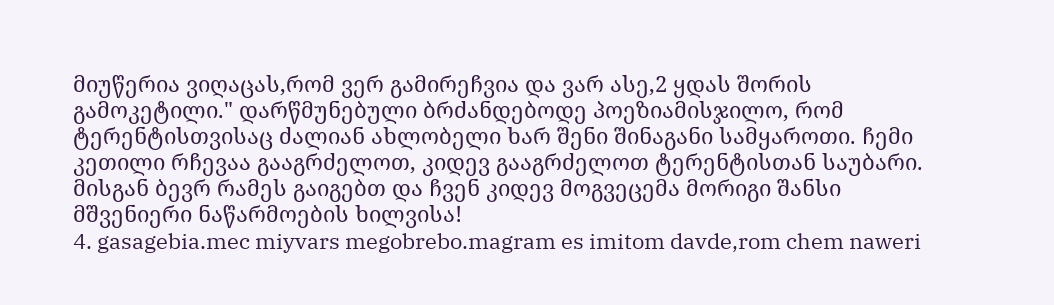მიუწერია ვიღაცას,რომ ვერ გამირეჩვია და ვარ ასე,2 ყდას შორის გამოკეტილი." დარწმუნებული ბრძანდებოდე პოეზიამისჯილო, რომ ტერენტისთვისაც ძალიან ახლობელი ხარ შენი შინაგანი სამყაროთი. ჩემი კეთილი რჩევაა გააგრძელოთ, კიდევ გააგრძელოთ ტერენტისთან საუბარი. მისგან ბევრ რამეს გაიგებთ და ჩვენ კიდევ მოგვეცემა მორიგი შანსი მშვენიერი ნაწარმოების ხილვისა!
4. gasagebia.mec miyvars megobrebo.magram es imitom davde,rom chem naweri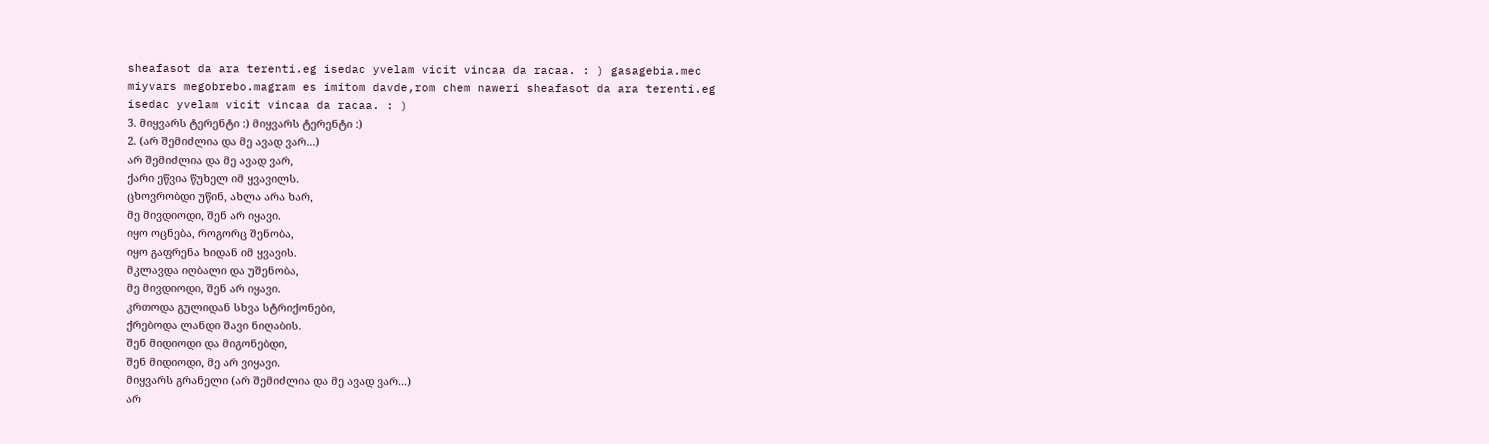sheafasot da ara terenti.eg isedac yvelam vicit vincaa da racaa. : ) gasagebia.mec miyvars megobrebo.magram es imitom davde,rom chem naweri sheafasot da ara terenti.eg isedac yvelam vicit vincaa da racaa. : )
3. მიყვარს ტერენტი :) მიყვარს ტერენტი :)
2. (არ შემიძლია და მე ავად ვარ...)
არ შემიძლია და მე ავად ვარ,
ქარი ეწვია წუხელ იმ ყვავილს.
ცხოვრობდი უწინ, ახლა არა ხარ,
მე მივდიოდი, შენ არ იყავი.
იყო ოცნება, როგორც შენობა,
იყო გაფრენა ხიდან იმ ყვავის.
მკლავდა იღბალი და უშენობა,
მე მივდიოდი, შენ არ იყავი.
კრთოდა გულიდან სხვა სტრიქონები,
ქრებოდა ლანდი შავი ნიღაბის.
შენ მიდიოდი და მიგონებდი,
შენ მიდიოდი, მე არ ვიყავი.
მიყვარს გრანელი (არ შემიძლია და მე ავად ვარ...)
არ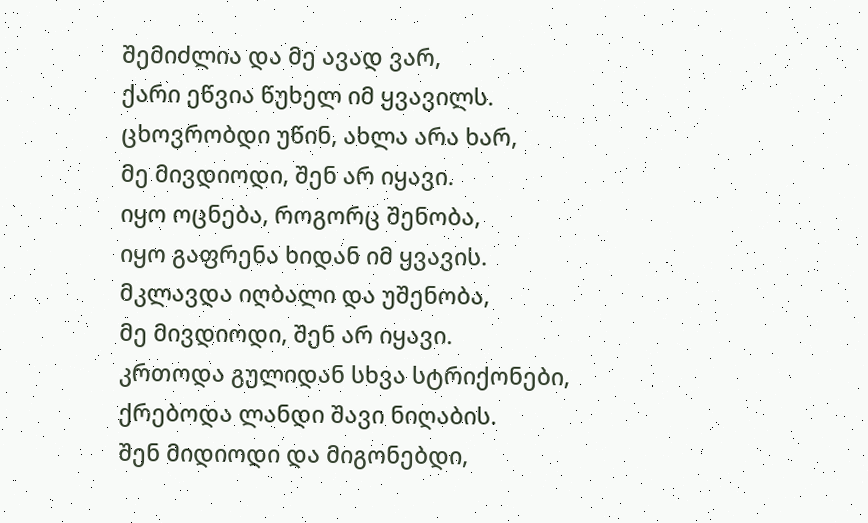შემიძლია და მე ავად ვარ,
ქარი ეწვია წუხელ იმ ყვავილს.
ცხოვრობდი უწინ, ახლა არა ხარ,
მე მივდიოდი, შენ არ იყავი.
იყო ოცნება, როგორც შენობა,
იყო გაფრენა ხიდან იმ ყვავის.
მკლავდა იღბალი და უშენობა,
მე მივდიოდი, შენ არ იყავი.
კრთოდა გულიდან სხვა სტრიქონები,
ქრებოდა ლანდი შავი ნიღაბის.
შენ მიდიოდი და მიგონებდი,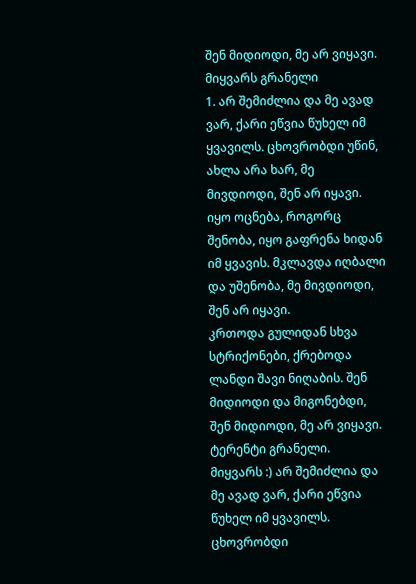შენ მიდიოდი, მე არ ვიყავი.
მიყვარს გრანელი
1. არ შემიძლია და მე ავად ვარ, ქარი ეწვია წუხელ იმ ყვავილს. ცხოვრობდი უწინ, ახლა არა ხარ, მე მივდიოდი, შენ არ იყავი.
იყო ოცნება, როგორც შენობა, იყო გაფრენა ხიდან იმ ყვავის. მკლავდა იღბალი და უშენობა, მე მივდიოდი, შენ არ იყავი.
კრთოდა გულიდან სხვა სტრიქონები, ქრებოდა ლანდი შავი ნიღაბის. შენ მიდიოდი და მიგონებდი, შენ მიდიოდი, მე არ ვიყავი.
ტერენტი გრანელი.
მიყვარს :) არ შემიძლია და მე ავად ვარ, ქარი ეწვია წუხელ იმ ყვავილს. ცხოვრობდი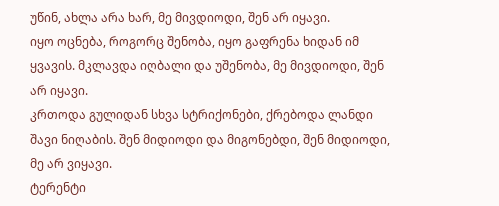უწინ, ახლა არა ხარ, მე მივდიოდი, შენ არ იყავი.
იყო ოცნება, როგორც შენობა, იყო გაფრენა ხიდან იმ ყვავის. მკლავდა იღბალი და უშენობა, მე მივდიოდი, შენ არ იყავი.
კრთოდა გულიდან სხვა სტრიქონები, ქრებოდა ლანდი შავი ნიღაბის. შენ მიდიოდი და მიგონებდი, შენ მიდიოდი, მე არ ვიყავი.
ტერენტი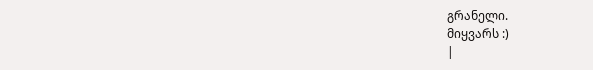გრანელი.
მიყვარს :)
|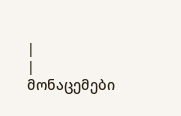|
| მონაცემები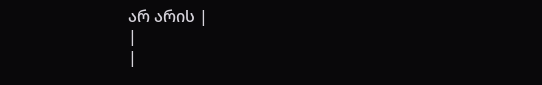არ არის |
|
|